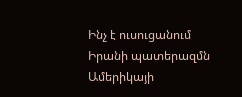Ինչ է ուսուցանում Իրանի պատերազմն Ամերիկայի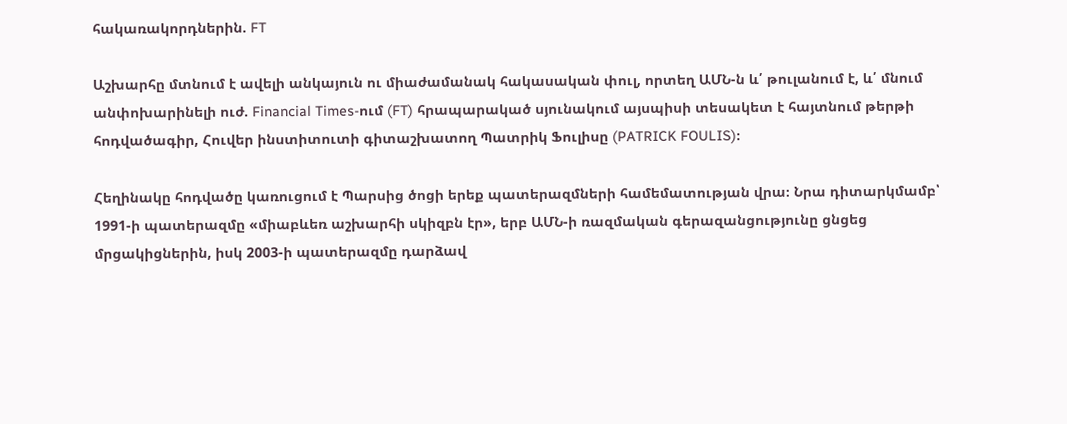հակառակորդներին. FT

Աշխարհը մտնում է ավելի անկայուն ու միաժամանակ հակասական փուլ, որտեղ ԱՄՆ-ն և՛ թուլանում է, և՛ մնում անփոխարինելի ուժ. Financial Times-ում (FT) հրապարակած սյունակում այսպիսի տեսակետ է հայտնում թերթի հոդվածագիր, Հուվեր ինստիտուտի գիտաշխատող Պատրիկ Ֆուլիսը (PATRICK FOULIS)։

Հեղինակը հոդվածը կառուցում է Պարսից ծոցի երեք պատերազմների համեմատության վրա։ Նրա դիտարկմամբ՝ 1991-ի պատերազմը «միաբևեռ աշխարհի սկիզբն էր», երբ ԱՄՆ-ի ռազմական գերազանցությունը ցնցեց մրցակիցներին, իսկ 2003-ի պատերազմը դարձավ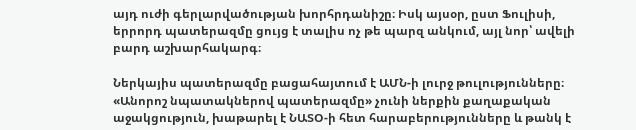այդ ուժի գերլարվածության խորհրդանիշը։ Իսկ այսօր, ըստ Ֆուլիսի, երրորդ պատերազմը ցույց է տալիս ոչ թե պարզ անկում, այլ նոր՝ ավելի բարդ աշխարհակարգ։

Ներկայիս պատերազմը բացահայտում է ԱՄՆ-ի լուրջ թուլությունները։ «Անորոշ նպատակներով պատերազմը» չունի ներքին քաղաքական աջակցություն, խաթարել է ՆԱՏՕ-ի հետ հարաբերությունները և թանկ է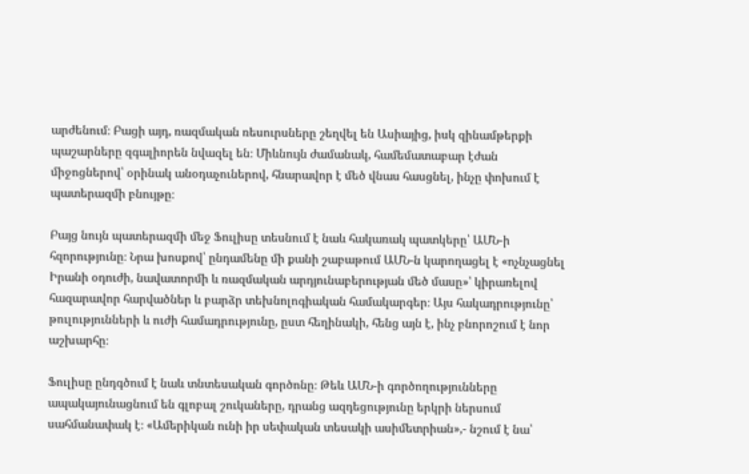արժենում։ Բացի այդ, ռազմական ռեսուրսները շեղվել են Ասիայից, իսկ զինամթերքի պաշարները զգալիորեն նվազել են։ Միևնույն ժամանակ, համեմատաբար էժան միջոցներով՝ օրինակ անօդաչուներով, հնարավոր է մեծ վնաս հասցնել, ինչը փոխում է պատերազմի բնույթը։

Բայց նույն պատերազմի մեջ Ֆուլիսը տեսնում է նաև հակառակ պատկերը՝ ԱՄՆ-ի հզորությունը։ Նրա խոսքով՝ ընդամենը մի քանի շաբաթում ԱՄՆ-ն կարողացել է «ոչնչացնել Իրանի օդուժի, նավատորմի և ռազմական արդյունաբերության մեծ մասը»՝ կիրառելով հազարավոր հարվածներ և բարձր տեխնոլոգիական համակարգեր։ Այս հակադրությունը՝ թուլությունների և ուժի համադրությունը, ըստ հեղինակի, հենց այն է, ինչ բնորոշում է նոր աշխարհը։

Ֆուլիսը ընդգծում է նաև տնտեսական գործոնը։ Թեև ԱՄՆ-ի գործողությունները ապակայունացնում են գլոբալ շուկաները, դրանց ազդեցությունը երկրի ներսում սահմանափակ է։ «Ամերիկան ունի իր սեփական տեսակի ասիմետրիան»,- նշում է նա՝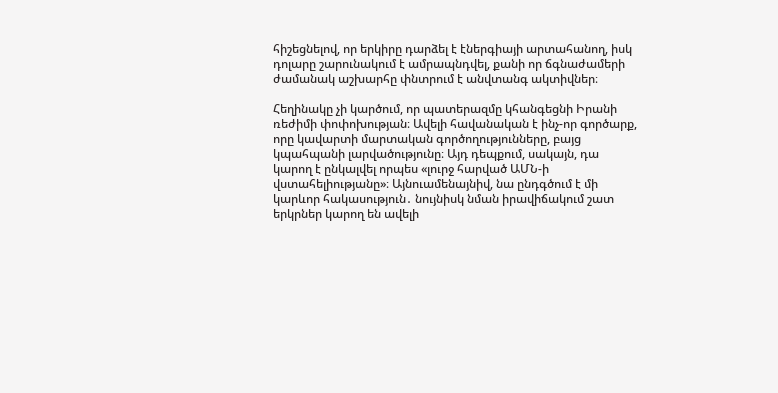հիշեցնելով, որ երկիրը դարձել է էներգիայի արտահանող, իսկ դոլարը շարունակում է ամրապնդվել, քանի որ ճգնաժամերի ժամանակ աշխարհը փնտրում է անվտանգ ակտիվներ։

Հեղինակը չի կարծում, որ պատերազմը կհանգեցնի Իրանի ռեժիմի փոփոխության։ Ավելի հավանական է ինչ-որ գործարք, որը կավարտի մարտական գործողությունները, բայց կպահպանի լարվածությունը։ Այդ դեպքում, սակայն, դա կարող է ընկալվել որպես «լուրջ հարված ԱՄՆ-ի վստահելիությանը»։ Այնուամենայնիվ, նա ընդգծում է մի կարևոր հակասություն․ նույնիսկ նման իրավիճակում շատ երկրներ կարող են ավելի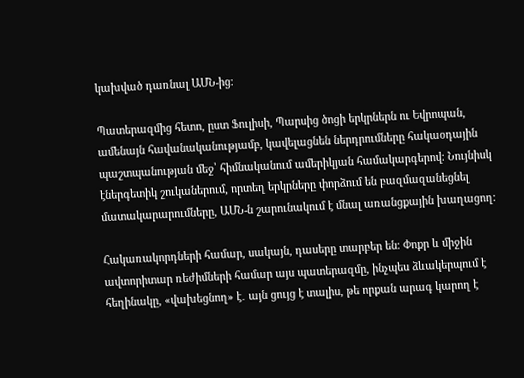կախված դառնալ ԱՄՆ-ից։

Պատերազմից հետո, ըստ Ֆուլիսի, Պարսից ծոցի երկրներն ու Եվրոպան, ամենայն հավանականությամբ, կավելացնեն ներդրումները հակաօդային պաշտպանության մեջ՝ հիմնականում ամերիկյան համակարգերով։ Նույնիսկ էներգետիկ շուկաներում, որտեղ երկրները փորձում են բազմազանեցնել մատակարարումները, ԱՄՆ-ն շարունակում է մնալ առանցքային խաղացող։

Հակառակորդների համար, սակայն, դասերը տարբեր են։ Փոքր և միջին ավտորիտար ռեժիմների համար այս պատերազմը, ինչպես ձևակերպում է հեղինակը, «վախեցնող» է․ այն ցույց է տալիս, թե որքան արագ կարող է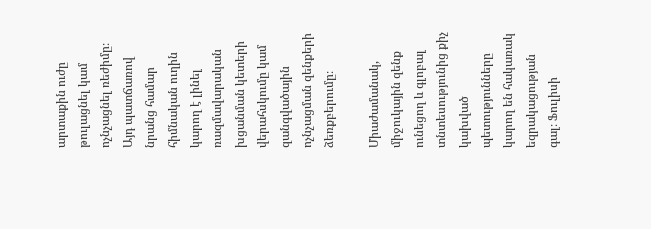արտաքին ուժը թուլացնել կամ ոչնչացնել ռեժիմը։ Այդ պատճառով նրանց համար հիմնական ուղին կարող է լինել ռազմավարական խցանման կետերի վերահսկումը կամ զանգվածային ոչնչացման զենքերի ձեռքբերումը։

Միաժամանակ, միջուկային զենք ունեցող և գլոբալ տնտեսությունից քիչ կախված պետությունները կարող են հակառակ եզրակացության գալ։ Ֆուլիսի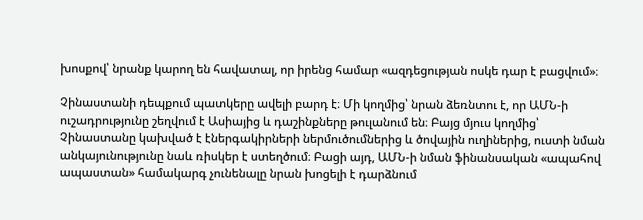խոսքով՝ նրանք կարող են հավատալ, որ իրենց համար «ազդեցության ոսկե դար է բացվում»։

Չինաստանի դեպքում պատկերը ավելի բարդ է։ Մի կողմից՝ նրան ձեռնտու է, որ ԱՄՆ-ի ուշադրությունը շեղվում է Ասիայից և դաշինքները թուլանում են։ Բայց մյուս կողմից՝ Չինաստանը կախված է էներգակիրների ներմուծումներից և ծովային ուղիներից, ուստի նման անկայունությունը նաև ռիսկեր է ստեղծում։ Բացի այդ, ԱՄՆ-ի նման ֆինանսական «ապահով ապաստան» համակարգ չունենալը նրան խոցելի է դարձնում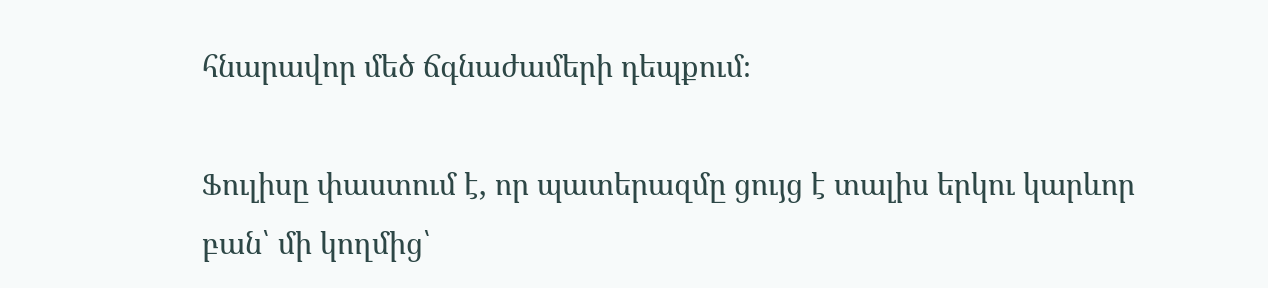հնարավոր մեծ ճգնաժամերի դեպքում։

Ֆուլիսը փաստում է, որ պատերազմը ցույց է տալիս երկու կարևոր բան՝ մի կողմից՝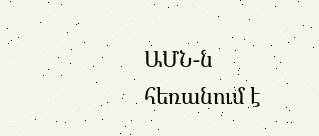ԱՄՆ-ն հեռանում է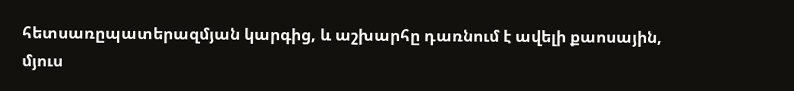հետսառըպատերազմյան կարգից, և աշխարհը դառնում է ավելի քաոսային, մյուս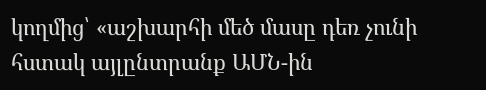կողմից՝ «աշխարհի մեծ մասը դեռ չունի հստակ այլընտրանք ԱՄՆ-ին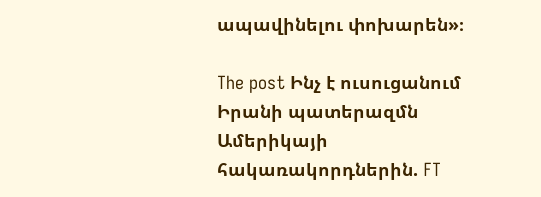ապավինելու փոխարեն»։

The post Ինչ է ուսուցանում Իրանի պատերազմն Ամերիկայի հակառակորդներին. FT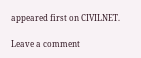appeared first on CIVILNET.

Leave a comment